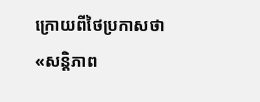ក្រោយពីថៃប្រកាសថា «សន្តិភាព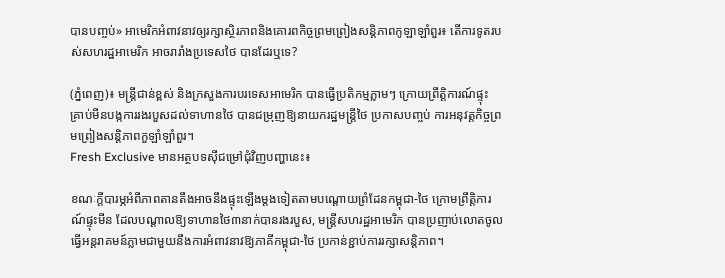បានបញ្ចប់» អាមេរិកអំពាវនាវឲ្យរក្សាស្ថិរភាពនិងគោរពកិច្ចព្រមព្រៀងសន្តិភាពកូឡាឡាំពួរ៖ តើការទូតរបស់សហរដ្ឋអាមេរិក អាចរារាំងប្រទេសថៃ បានដែរឬទេ?

(ភ្នំពេញ)៖ មន្ត្រីជាន់ខ្ពស់ និងក្រសួងការបរទេសអាមេរិក បានធ្វើប្រតិកម្មភ្លាមៗ ក្រោយព្រឹត្តិការណ៍ផ្ទុះ គ្រាប់មីនបង្កការរងរបួសដល់ទាហានថៃ បានជម្រុញឱ្យនាយករដ្ឋមន្ត្រីថៃ ប្រកាសបញ្ចប់ ការអនុវត្តកិច្ចព្រមព្រៀងសន្តិភាពកួឡាំឡាំពួរ។
Fresh Exclusive មានអត្ថបទស៊ីជម្រៅជុំវិញបញ្ហានេះ៖

ខណៈក្តីបារម្ភអំពីភាពតានតឹងអាចនឹងផ្ទុះឡើងម្តងទៀតតាមបណ្តោយព្រំដែនកម្ពុជា-ថៃ ក្រោមព្រឹត្តិការណ៍ផ្ទុះមីន ដែលបណ្តាលឱ្យទាហានថៃ៣នាក់បានរងរបួស, មន្ត្រីសហរដ្ឋអាមេរិក បានប្រញាប់លោតចូលធ្វើអន្តរាគមន៍ភ្លាមជាមួយនឹងការអំពាវនាវឱ្យភាគីកម្ពុជា-ថៃ ប្រកាន់ខ្ជាប់ការរក្សាសន្តិភាព។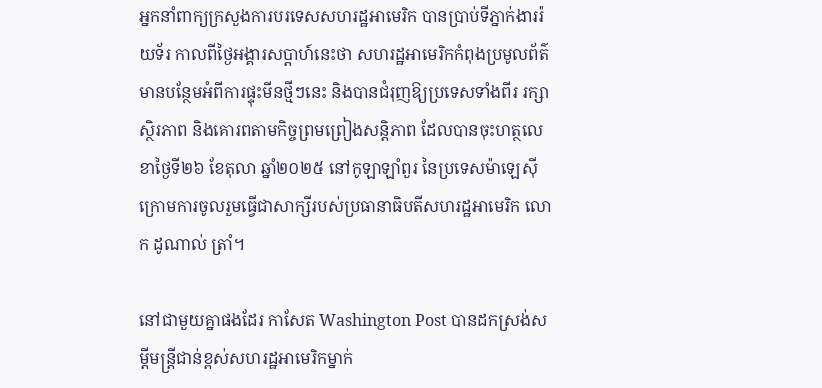អ្នកនាំពាក្យក្រសួងការបរទេសសហរដ្ឋអាមេរិក បានប្រាប់ទីភ្នាក់ងាររ៉យទ័រ កាលពីថ្ងៃអង្គារសប្តាហ៍នេះថា សហរដ្ឋអាមេរិកកំពុងប្រមូលព័ត៌មានបន្ថែមអំពីការផ្ទុះមីនថ្មីៗនេះ និងបានជំរុញឱ្យប្រទេសទាំងពីរ រក្សាស្ថិរភាព និងគោរពតាមកិច្ចព្រមព្រៀងសន្តិភាព ដែលបានចុះហត្ថលេខាថ្ងៃទី២៦ ខែតុលា ឆ្នាំ២០២៥ នៅកូឡាឡាំពួរ នៃប្រទេសម៉ាឡេស៊ី ក្រោមការចូលរួមធ្វើជាសាក្សីរបស់ប្រធានាធិបតីសហរដ្ឋអាមេរិក លោក ដូណាល់ ត្រាំ។

នៅជាមួយគ្នាផងដែរ កាសែត Washington Post បានដកស្រង់សម្តីមន្ត្រីជាន់ខ្ពស់សហរដ្ឋអាមេរិកម្នាក់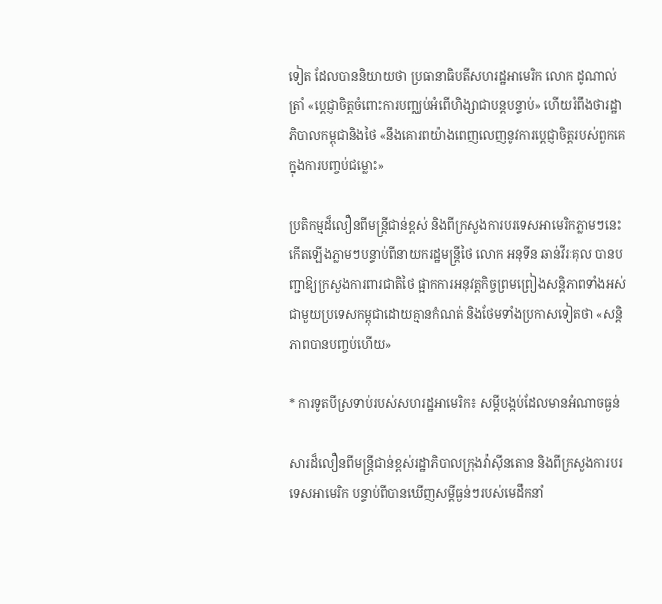ទៀត ដែលបាននិយាយថា ប្រធានាធិបតីសហរដ្ឋអាមេរិក លោក ដូណាល់ ត្រាំ «ប្តេជ្ញាចិត្តចំពោះការបញ្ឈប់អំពើហិង្សាជាបន្តបន្ទាប់» ហើយរំពឹងថារដ្ឋាភិបាលកម្ពុជានិងថៃ «នឹងគោរពយ៉ាងពេញលេញនូវការប្តេជ្ញាចិត្តរបស់ពួកគេក្នុងការបញ្ចប់ជម្លោះ»

ប្រតិកម្មដ៏លឿនពីមន្ត្រីជាន់ខ្ពស់ និងពីក្រសួងការបរទេសអាមេរិកភ្លាមៗនេះ កើតឡើងភ្លាមៗបន្ទាប់ពីនាយករដ្ឋមន្ត្រីថៃ លោក អនុទីន ឆាន់វីរៈគុល បានបញ្ជាឱ្យក្រសួងការពារជាតិថៃ ផ្អាកការអនុវត្តកិច្ចព្រមព្រៀងសន្តិភាពទាំងអស់ ជាមួយប្រទេសកម្ពុជាដោយគ្មានកំណត់ និងថែមទាំងប្រកាសទៀតថា «សន្តិភាពបានបញ្ចប់ហើយ»

* ការទូតបីស្រទាប់របស់សហរដ្ឋអាមេរិក៖ សម្តីបង្កប់ដែលមានអំណាចធ្ងន់

សារដ៏លឿនពីមន្ត្រីជាន់ខ្ពស់រដ្ឋាភិបាលក្រុងវ៉ាស៊ីនតោន និងពីក្រសួងការបរទេសអាមេរិក បន្ទាប់ពីបានឃើញសម្តីធ្ងន់ៗរបស់មេដឹកនាំ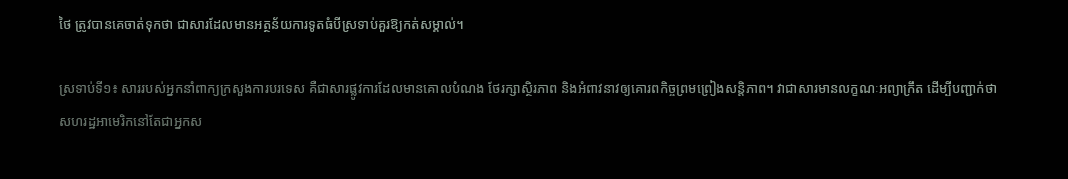ថៃ ត្រូវបានគេចាត់ទុកថា ជាសារដែលមានអត្ថន័យការទូតធំបីស្រទាប់គួរឱ្យកត់សម្គាល់។

ស្រទាប់ទី១៖ សាររបស់អ្នកនាំពាក្យក្រសួងការបរទេស គឺជាសារផ្លូវការដែលមានគោលបំណង ថែរក្សាស្ថិរភាព និងអំពាវនាវឲ្យគោរពកិច្ចព្រមព្រៀងសន្តិភាព។ វាជាសារមានលក្ខណៈអព្យាក្រឹត ដើម្បីបញ្ជាក់ថា សហរដ្ឋអាមេរិកនៅតែជាអ្នកស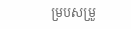ម្របសម្រួ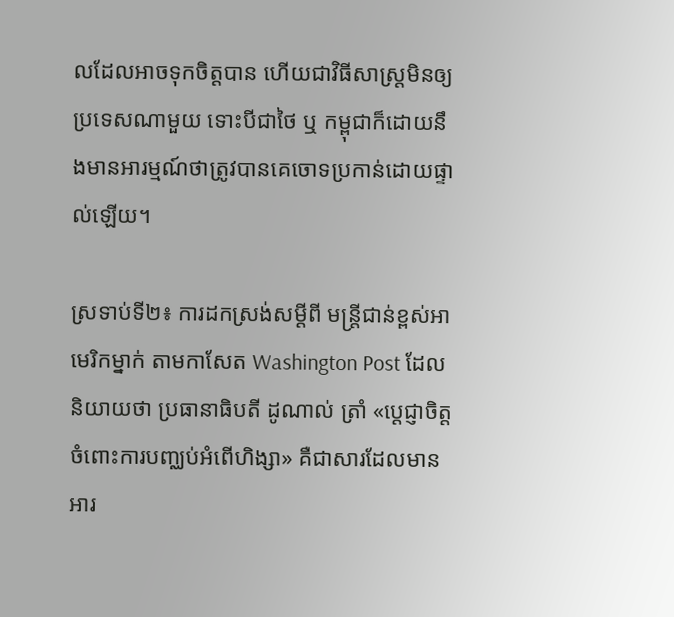លដែលអាចទុកចិត្តបាន ហើយជាវិធីសាស្ត្រមិនឲ្យប្រទេសណាមួយ ទោះបីជាថៃ ឬ កម្ពុជាក៏ដោយនឹងមានអារម្មណ៍ថាត្រូវបានគេចោទប្រកាន់ដោយផ្ទាល់ឡើយ។

ស្រទាប់ទី២៖ ការដកស្រង់សម្តីពី មន្ត្រីជាន់ខ្ពស់អាមេរិកម្នាក់ តាមកាសែត Washington Post ដែលនិយាយថា ប្រធានាធិបតី ដូណាល់ ត្រាំ «ប្តេជ្ញាចិត្តចំពោះការបញ្ឈប់អំពើហិង្សា» គឺជាសារដែលមានអារ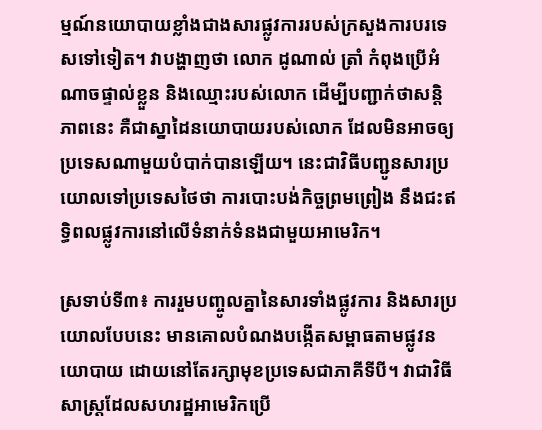ម្មណ៍នយោបាយខ្លាំងជាងសារផ្លូវការរបស់ក្រសួងការបរទេសទៅទៀត។ វាបង្ហាញថា លោក ដូណាល់ ត្រាំ កំពុងប្រើអំណាចផ្ទាល់ខ្លួន និងឈ្មោះរបស់លោក ដើម្បីបញ្ជាក់ថាសន្តិភាពនេះ គឺជាស្នាដៃនយោបាយរបស់លោក ដែលមិនអាចឲ្យប្រទេសណាមួយបំបាក់បានឡើយ។ នេះជាវិធីបញ្ជូនសារប្រយោលទៅប្រទេសថៃថា ការបោះបង់កិច្ចព្រមព្រៀង នឹងជះឥទ្ធិពលផ្លូវការនៅលើទំនាក់ទំនងជាមួយអាមេរិក។

ស្រទាប់ទី៣៖ ការរួមបញ្ចូលគ្នានៃសារទាំងផ្លូវការ និងសារប្រយោលបែបនេះ មានគោលបំណងបង្កើតសម្ពាធតាមផ្លូវនយោបាយ ដោយនៅតែរក្សាមុខប្រទេសជាភាគីទីបី។ វាជាវិធីសាស្ត្រដែលសហរដ្ឋអាមេរិកប្រើ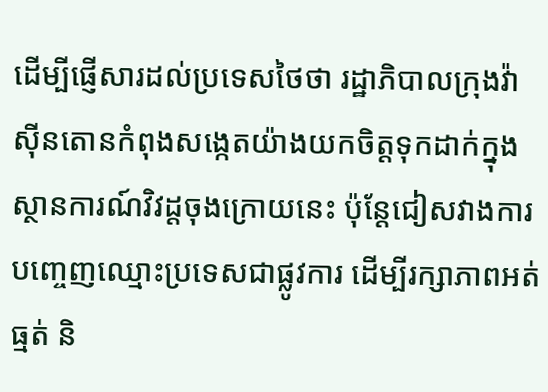ដើម្បីផ្ញើសារដល់ប្រទេសថៃថា រដ្ឋាភិបាលក្រុងវ៉ាស៊ីនតោនកំពុងសង្កេតយ៉ាងយកចិត្តទុកដាក់ក្នុងស្ថានការណ៍វិវដ្តចុងក្រោយនេះ ប៉ុន្តែជៀសវាងការបញ្ចេញឈ្មោះប្រទេសជាផ្លូវការ ដើម្បីរក្សាភាពអត់ធ្មត់ និ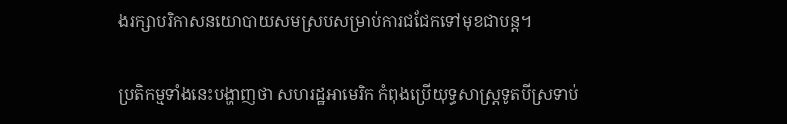ងរក្សាបរិកាសនយោបាយសមស្របសម្រាប់ការជជែកទៅមុខជាបន្ត។

ប្រតិកម្មទាំងនេះបង្ហាញថា សហរដ្ឋអាមេរិក កំពុងប្រើយុទ្ធសាស្ត្រទូតបីស្រទាប់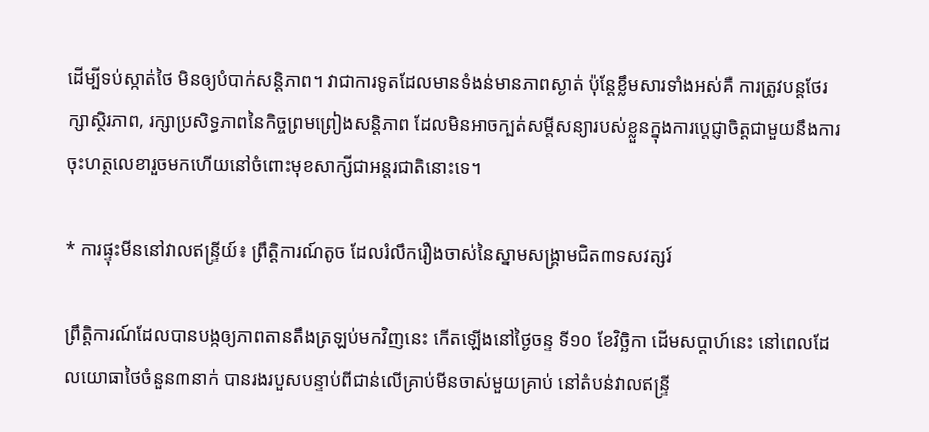ដើម្បីទប់ស្កាត់ថៃ មិនឲ្យបំបាក់សន្តិភាព។ វាជាការទូតដែលមានទំងន់មានភាពស្ងាត់ ប៉ុន្តែខ្លឹមសារទាំងអស់គឺ ការត្រូវបន្តថែរក្សាស្ថិរភាព, រក្សាប្រសិទ្ធភាពនៃកិច្ចព្រមព្រៀងសន្តិភាព ដែលមិនអាចក្បត់សម្តីសន្យារបស់ខ្លួនក្នុងការប្តេជ្ញាចិត្តជាមួយនឹងការចុះហត្ថលេខារួចមកហើយនៅចំពោះមុខសាក្សីជាអន្តរជាតិនោះទេ។

* ការផ្ទុះមីននៅវាលឥន្ទ្រីយ៍៖ ព្រឹត្តិការណ៍តូច ដែលរំលឹករឿងចាស់នៃស្នាមសង្គ្រាមជិត៣ទសវត្សរ៍

ព្រឹត្តិការណ៍ដែលបានបង្កឲ្យភាពតានតឹងត្រឡប់មកវិញនេះ កើតឡើងនៅថ្ងៃចន្ទ ទី១០ ខែវិច្ឆិកា ដើមសប្ដាហ៍នេះ នៅពេលដែលយោធាថៃចំនួន៣នាក់ បានរងរបួសបន្ទាប់ពីជាន់លើគ្រាប់មីនចាស់មួយគ្រាប់ នៅតំបន់វាលឥន្ទ្រី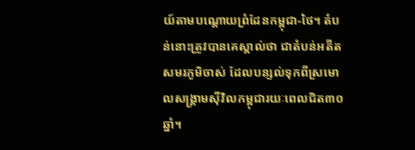យ៍តាមបណ្តោយព្រំដែនកម្ពុជា-ថៃ។ តំបន់នោះត្រូវបានគេស្គាល់ថា ជាតំបន់អតីតសមរភូមិចាស់ ដែលបន្សល់ទុកពីស្រមោលសង្រ្គាមស៊ីវិលកម្ពុជារយៈពេលជិត៣០ឆ្នាំ។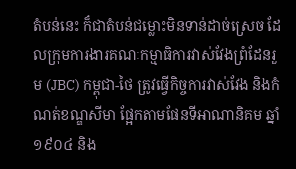តំបន់នេះ ក៏ជាតំបន់ជម្លោះមិនទាន់ដាច់ស្រេច ដែលក្រុមការងារគណៈកម្មាធិការវាស់វែងព្រំដែនរួម (JBC) កម្ពុជា-ថៃ ត្រូវធ្វើកិច្ចការវាស់វែង និងកំណត់ខណ្ឌសីមា ផ្អែកតាមផែនទីអាណានិគម ឆ្នាំ១៩០៤ និង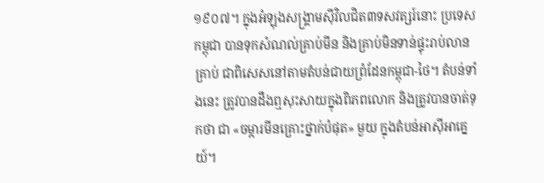១៩០៧។ ក្នុងអំឡុងសង្គ្រាមស៊ីវិលជិត៣ទសវត្សរ៍នោះ ប្រទេសកម្ពុជា បានទុកសំណល់គ្រាប់មីន និងគ្រាប់មិនទាន់ផ្ទុះរាប់លានគ្រាប់ ជាពិសេសនៅតាមតំបន់ជាយព្រំដែនកម្ពុជា-ថៃ។ តំបន់ទាំងនេះ ត្រូវបានដឹងឮសុះសាយក្នុងពិភពលោក និងត្រូវបានចាត់ទុកថា ជា «ចម្ការមីនគ្រោះថ្នាក់បំផុត» មួយ ក្នុងតំបន់អាស៊ីអាគ្នេយ៍។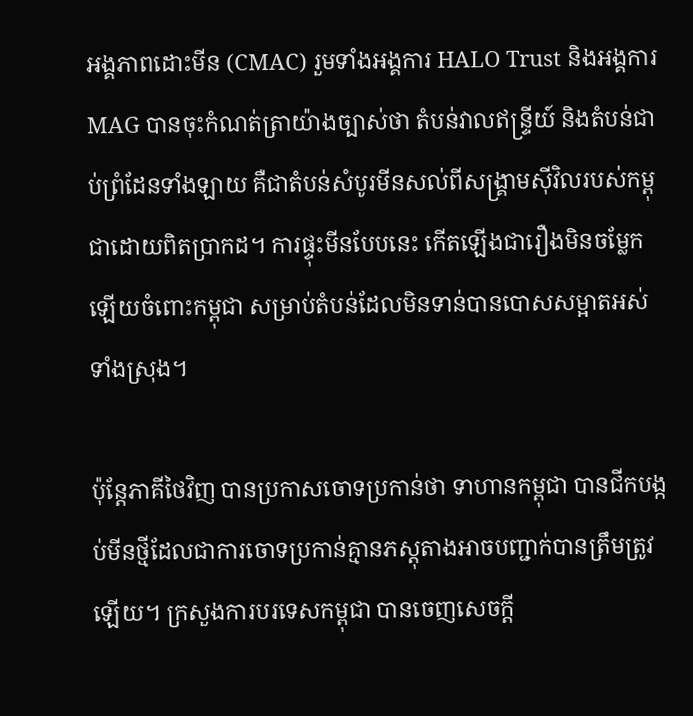អង្គភាពដោះមីន (CMAC) រួមទាំងអង្គការ HALO Trust និងអង្គការ MAG បានចុះកំណត់ត្រាយ៉ាងច្បាស់ថា តំបន់វាលឥន្ទ្រីយ៍ និងតំបន់ជាប់ព្រំដែនទាំងឡាយ គឺជាតំបន់សំបូរមីនសល់ពីសង្គ្រាមស៊ីវិលរបស់កម្ពុជាដោយពិតប្រាកដ។ ការផ្ទុះមីនបែបនេះ កើតឡើងជារឿងមិនចម្លែកឡើយចំពោះកម្ពុជា សម្រាប់តំបន់ដែលមិនទាន់បានបោសសម្អាតអស់ទាំងស្រុង។

ប៉ុន្តែភាគីថៃវិញ បានប្រកាសចោទប្រកាន់ថា ទាហានកម្ពុជា បានជីកបង្កប់មីនថ្មីដែលជាការចោទប្រកាន់គ្មានភស្តុតាងអាចបញ្ជាក់បានត្រឹមត្រូវឡើយ។ ក្រសួងការបរទេសកម្ពុជា បានចេញសេចក្តី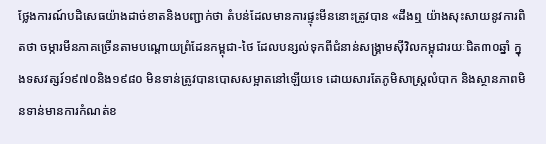ថ្លែងការណ៍បដិសេធយ៉ាងដាច់ខាតនិងបញ្ជាក់ថា តំបន់ដែលមានការផ្ទុះមីននោះត្រូវបាន «ដឹងឮ យ៉ាងសុះសាយនូវការពិតថា ចម្ការមីនភាគច្រើនតាមបណ្តោយព្រំដែនកម្ពុជា-ថៃ ដែលបន្សល់ទុកពីជំនាន់សង្គ្រាមស៊ីវិលកម្ពុជារយៈជិត៣០ឆ្នាំ ក្នុងទសវត្សរ៍១៩៧០និង១៩៨០ មិនទាន់ត្រូវបានបោសសម្អាតនៅឡើយទេ ដោយសារតែភូមិសាស្ត្រលំបាក និងស្ថានភាពមិនទាន់មានការកំណត់ខ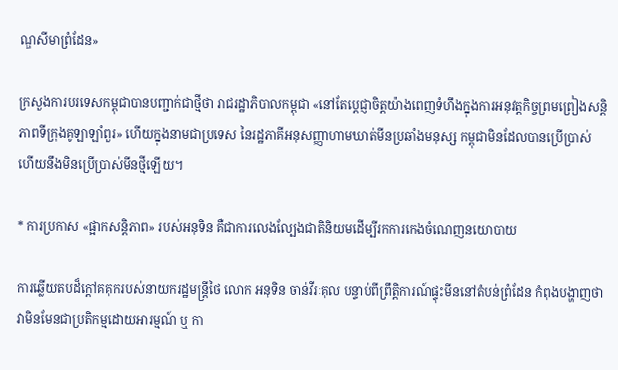ណ្ឌសីមាព្រំដែន»

ក្រសួងការបរទេសកម្ពុជាបានបញ្ជាក់ជាថ្មីថា រាជរដ្ឋាភិបាលកម្ពុជា «នៅតែប្តេជ្ញាចិត្តយ៉ាងពេញទំហឹងក្នុងការអនុវត្តកិច្ចព្រមព្រៀងសន្តិភាពទីក្រុងគូឡាឡាំពួរ» ហើយក្នុងនាមជាប្រទេស នៃរដ្ឋភាគីអនុសញ្ញាហាមឃាត់មីនប្រឆាំងមនុស្ស កម្ពុជាមិនដែលបានប្រើប្រាស់ ហើយនឹងមិនប្រើប្រាស់មីនថ្មីឡើយ។

* ការប្រកាស «ផ្អាកសន្តិភាព» របស់អនុទិន គឺជាការលេងល្បែងជាតិនិយមដើម្បីរកការកេងចំណេញនយោបាយ

ការឆ្លើយតបដ៏ក្តៅគគុករបស់នាយករដ្ឋមន្ត្រីថៃ លោក អនុទិន ចាន់វីរៈគុល បន្ទាប់ពីព្រឹត្តិការណ៍ផ្ទុះមីននៅតំបន់ព្រំដែន កំពុងបង្ហាញថា វាមិនមែនជាប្រតិកម្មដោយអារម្មណ៍ ឬ កា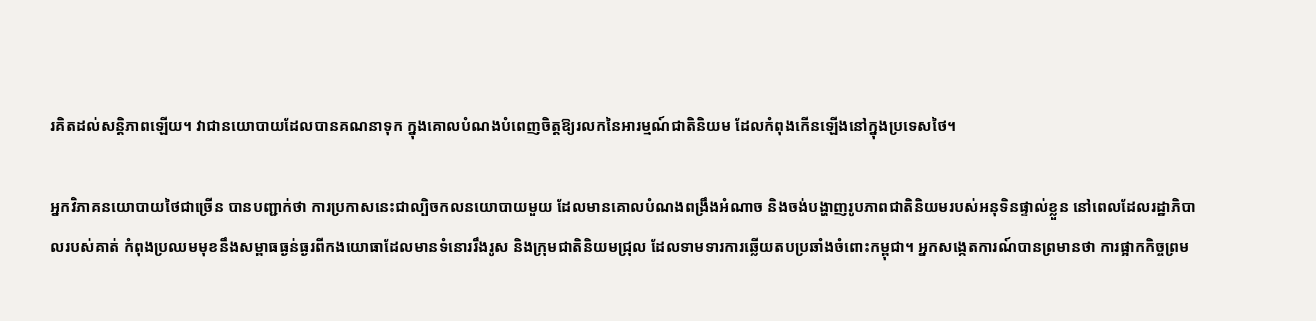រគិតដល់សន្តិភាពឡើយ។ វាជានយោបាយដែលបានគណនាទុក ក្នុងគោលបំណងបំពេញចិត្តឱ្យរលកនៃអារម្មណ៍ជាតិនិយម ដែលកំពុងកើនឡើងនៅក្នុងប្រទេសថៃ។

អ្នកវិភាគនយោបាយថៃជាច្រើន បានបញ្ជាក់ថា ការប្រកាសនេះជាល្បិចកលនយោបាយមួយ ដែលមានគោលបំណងពង្រឹងអំណាច និងចង់បង្ហាញរូបភាពជាតិនិយមរបស់អនុទិនផ្ទាល់ខ្លួន នៅពេលដែលរដ្ឋាភិបាលរបស់គាត់ កំពុងប្រឈមមុខនឹងសម្ពាធធ្ងន់ធ្ងរពីកងយោធាដែលមានទំនោររឹងរូស និងក្រុមជាតិនិយមជ្រុល ដែលទាមទារការឆ្លើយតបប្រឆាំងចំពោះកម្ពុជា។ អ្នកសង្កេតការណ៍បានព្រមានថា ការផ្អាកកិច្ចព្រម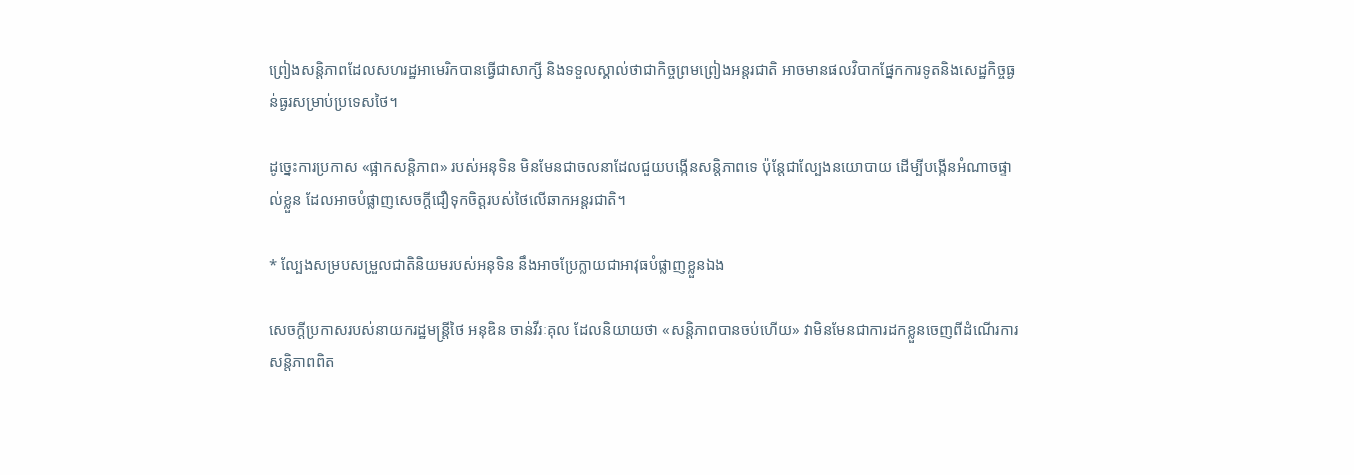ព្រៀងសន្តិភាពដែលសហរដ្ឋអាមេរិកបានធ្វើជាសាក្សី និងទទួលស្គាល់ថាជាកិច្ចព្រមព្រៀងអន្តរជាតិ អាចមានផលវិបាកផ្នែកការទូតនិងសេដ្ឋកិច្ចធ្ងន់ធ្ងរសម្រាប់ប្រទេសថៃ។

ដូច្នេះការប្រកាស «ផ្អាកសន្តិភាព» របស់អនុទិន មិនមែនជាចលនាដែលជួយបង្កើនសន្តិភាពទេ ប៉ុន្តែជាល្បែងនយោបាយ ដើម្បីបង្កើនអំណាចផ្ទាល់ខ្លួន ដែលអាចបំផ្លាញសេចក្ដីជឿទុកចិត្តរបស់ថៃលើឆាកអន្តរជាតិ។

* ល្បែងសម្របសម្រួលជាតិនិយមរបស់អនុទិន នឹងអាចប្រែក្លាយជាអាវុធបំផ្លាញខ្លួនឯង

សេចក្តីប្រកាសរបស់នាយករដ្ឋមន្ត្រីថៃ អនុឌិន ចាន់វីរៈគុល ដែលនិយាយថា «សន្តិភាពបានចប់ហើយ» វាមិនមែនជាការដកខ្លួនចេញពីដំណើរការសន្តិភាពពិត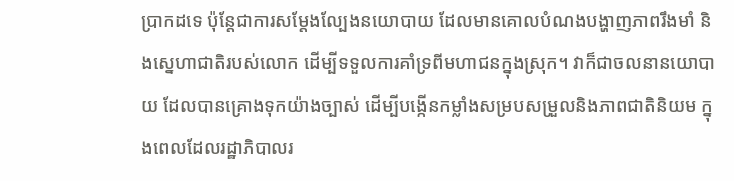ប្រាកដទេ ប៉ុន្តែជាការសម្តែងល្បែងនយោបាយ ដែលមានគោលបំណងបង្ហាញភាពរឹងមាំ និងស្នេហាជាតិរបស់លោក ដើម្បីទទួលការគាំទ្រពីមហាជនក្នុងស្រុក។ វាក៏ជាចលនានយោបាយ ដែលបានគ្រោងទុកយ៉ាងច្បាស់ ដើម្បីបង្កើនកម្លាំងសម្របសម្រួលនិងភាពជាតិនិយម ក្នុងពេលដែលរដ្ឋាភិបាលរ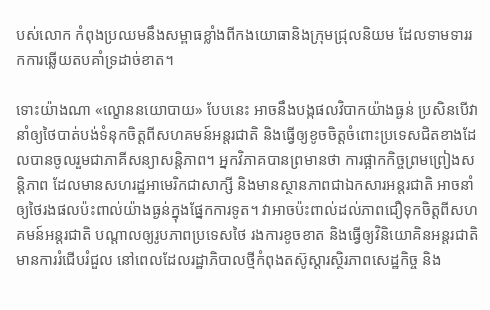បស់លោក កំពុងប្រឈមនឹងសម្ពាធខ្លាំងពីកងយោធានិងក្រុមជ្រុលនិយម ដែលទាមទាររកការឆ្លើយតបគាំទ្រដាច់ខាត។

ទោះយ៉ាងណា «ល្ខោននយោបាយ» បែបនេះ អាចនឹងបង្កផលវិបាកយ៉ាងធ្ងន់ ប្រសិនបើវានាំឲ្យថៃបាត់បង់ទំនុកចិត្តពីសហគមន៍អន្តរជាតិ និងធ្វើឲ្យខូចចិត្តចំពោះប្រទេសជិតខាងដែលបានចូលរួមជាភាគីសន្យាសន្តិភាព។ អ្នកវិភាគបានព្រមានថា ការផ្អាកកិច្ចព្រមព្រៀងសន្តិភាព ដែលមានសហរដ្ឋអាមេរិកជាសាក្សី និងមានស្ថានភាពជាឯកសារអន្តរជាតិ អាចនាំឲ្យថៃរងផលប៉ះពាល់យ៉ាងធ្ងន់ក្នុងផ្នែកការទូត។ វាអាចប៉ះពាល់ដល់ភាពជឿទុកចិត្តពីសហគមន៍អន្តរជាតិ បណ្តាលឲ្យរូបភាពប្រទេសថៃ រងការខូចខាត និងធ្វើឲ្យវិនិយោគិនអន្តរជាតិមានការរំជើបរំជួល នៅពេលដែលរដ្ឋាភិបាលថ្មីកំពុងតស៊ូស្ដារស្ថិរភាពសេដ្ឋកិច្ច និង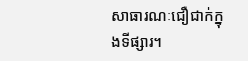សាធារណៈជឿជាក់ក្នុងទីផ្សារ។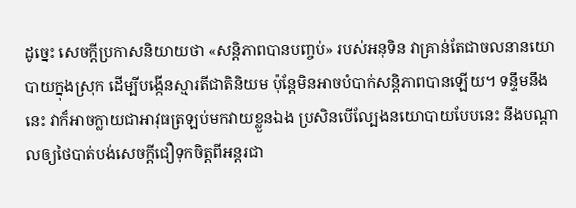ដូច្នេះ សេចក្តីប្រកាសនិយាយថា «សន្តិភាពបានបញ្ចប់» របស់អនុទិន វាគ្រាន់តែជាចលនានយោបាយក្នុងស្រុក ដើម្បីបង្កើនស្មារតីជាតិនិយម ប៉ុន្តែមិនអាចបំបាក់សន្តិភាពបានឡើយ។ ទន្ទឹមនឹងនេះ វាក៏អាចក្លាយជាអាវុធត្រឡប់មកវាយខ្លួនឯង ប្រសិនបើល្បែងនយោបាយបែបនេះ នឹងបណ្ដាលឲ្យថៃបាត់បង់សេចក្ដីជឿទុកចិត្តពីអន្តរជា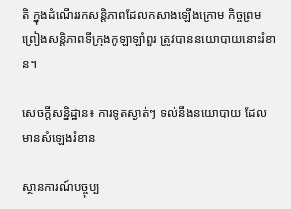តិ ក្នុងដំណើររកសន្តិភាពដែលកសាងឡើងក្រោម កិច្ចព្រមព្រៀងសន្តិភាពទីក្រុងកូឡាឡាំពួរ ត្រូវបាននយោបាយនោះរំខាន។

សេចក្តីសន្និដ្ឋាន៖ ការទូតស្ងាត់ៗ ទល់នឹងនយោបាយ ដែលមានសំឡេងរំខាន

ស្ថានការណ៍បច្ចុប្ប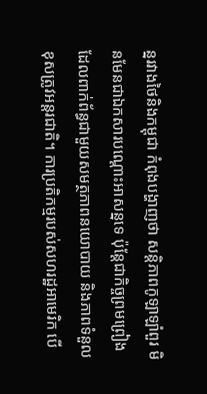ន្នរវាងថៃនិងកម្ពុជា កំពុងបង្ហាញថា សន្តិភាពកូឡាឡាំពួរ មិនមែនជាឯកសារបណ្តោះអាសន្នទេ ប៉ុន្តែជាកិច្ចព្រមព្រៀងដែលពាក់ព័ន្ធជាមួយសមត្ថភាពនយោបាយ និងភាពទំនួលខុសត្រូវអន្តរជាតិ។ ការប្រតិកម្មរបស់សហរដ្ឋអាមេរិក បើ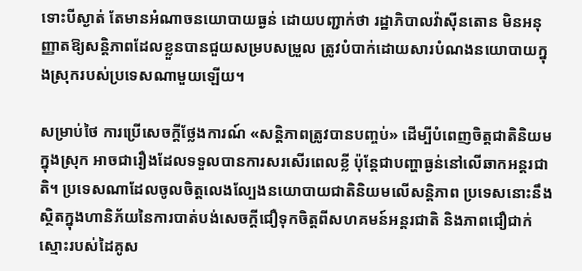ទោះបីស្ងាត់ តែមានអំណាចនយោបាយធ្ងន់ ដោយបញ្ជាក់ថា រដ្ឋាភិបាលវ៉ាស៊ីនតោន មិនអនុញ្ញាតឱ្យសន្តិភាពដែលខ្លួនបានជួយសម្របសម្រួល ត្រូវបំបាក់ដោយសារបំណងនយោបាយក្នុងស្រុករបស់ប្រទេសណាមួយឡើយ។

សម្រាប់ថៃ ការប្រើសេចក្តីថ្លែងការណ៍ «សន្តិភាពត្រូវបានបញ្ចប់» ដើម្បីបំពេញចិត្តជាតិនិយមក្នុងស្រុក អាចជារឿងដែលទទួលបានការសរសើរពេលខ្លី ប៉ុន្តែជាបញ្ហាធ្ងន់នៅលើឆាកអន្តរជាតិ។ ប្រទេសណាដែលចូលចិត្តលេងល្បែងនយោបាយជាតិនិយមលើសន្តិភាព ប្រទេសនោះនឹងស្ថិតក្នុងហានិភ័យនៃការបាត់បង់សេចក្ដីជឿទុកចិត្តពីសហគមន៍អន្តរជាតិ និងភាពជឿជាក់ស្មោះរបស់ដៃគូស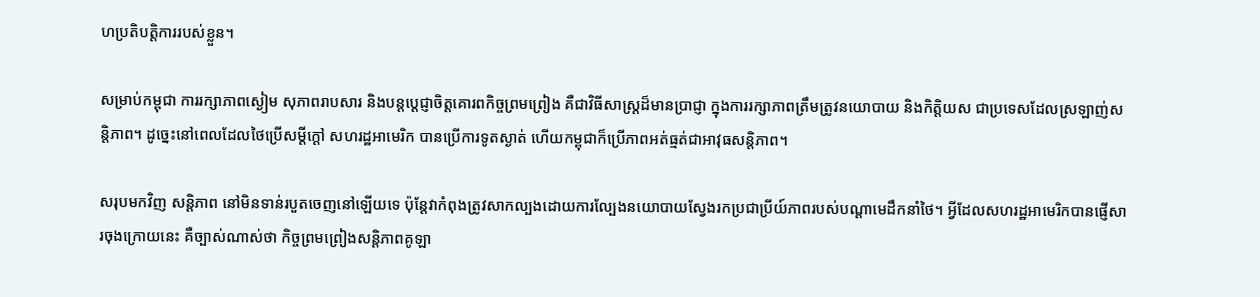ហប្រតិបត្តិការរបស់ខ្លួន។

សម្រាប់កម្ពុជា ការរក្សាភាពស្ងៀម សុភាពរាបសារ និងបន្តប្តេជ្ញាចិត្តគោរពកិច្ចព្រមព្រៀង គឺជាវិធីសាស្ត្រដ៏មានប្រាជ្ញា ក្នុងការរក្សាភាពត្រឹមត្រូវនយោបាយ និងកិត្តិយស ជាប្រទេសដែលស្រឡាញ់សន្តិភាព។ ដូច្នេះនៅពេលដែលថៃប្រើសម្តីក្តៅ សហរដ្ឋអាមេរិក បានប្រើការទូតស្ងាត់ ហើយកម្ពុជាក៏ប្រើភាពអត់ធ្មត់ជាអាវុធសន្តិភាព។

សរុបមកវិញ សន្តិភាព នៅមិនទាន់របួតចេញនៅឡើយទេ ប៉ុន្តែវាកំពុងត្រូវសាកល្បងដោយការល្បែងនយោបាយស្វែងរកប្រជាប្រីយ៍ភាពរបស់បណ្តាមេដឹកនាំថៃ។ អ្វីដែលសហរដ្ឋអាមេរិកបានផ្ញើសារចុងក្រោយនេះ គឺច្បាស់ណាស់ថា កិច្ចព្រមព្រៀងសន្តិភាពគូឡា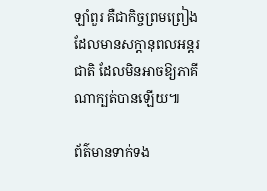ឡាំពួរ គឺជាកិច្ចព្រមព្រៀងដែលមានសក្ដានុពលអន្តរជាតិ ដែលមិនអាចឱ្យភាគីណាក្បត់បានឡើយ៕

ព័ត៌មានទាក់ទង